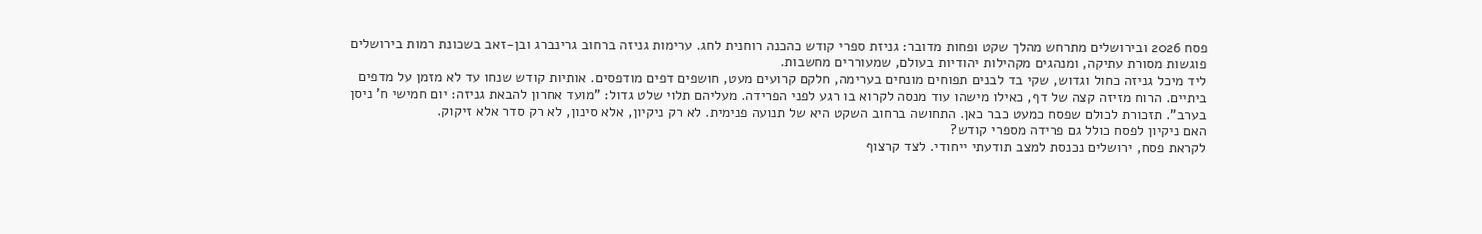פסח 2026 ובירושלים מתרחש מהלך שקט ופחות מדובר: גניזת ספרי קודש כהכנה רוחנית לחג. ערימות גניזה ברחוב גרינברג ובן-זאב בשכונת רמות בירושלים פוגשות מסורת עתיקה, ומנהגים מקהילות יהודיות בעולם, שמעוררים מחשבות.
ליד מיכל גניזה כחול וגדוש, שקי בד לבנים תפוחים מונחים בערימה, חלקם קרועים מעט, חושפים דפים מודפסים. אותיות קודש שנחו עד לא מזמן על מדפים ביתיים. הרוח מזיזה קצה של דף, כאילו מישהו עוד מנסה לקרוא בו רגע לפני הפרידה. מעליהם תלוי שלט גדול: "מועד אחרון להבאת גניזה: יום חמישי ח’ ניסן בערב". תזכורת לכולם שפסח כמעט כבר כאן. התחושה ברחוב השקט היא של תנועה פנימית. לא רק ניקיון, אלא סינון, לא רק סדר אלא זיקוק.
האם ניקיון לפסח כולל גם פרידה מספרי קודש?
לקראת פסח, ירושלים נכנסת למצב תודעתי ייחודי. לצד קרצוף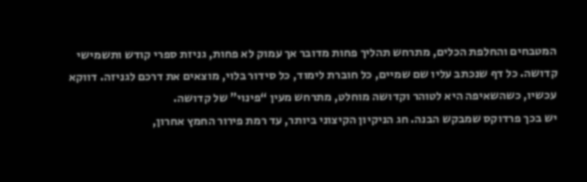המטבחים והחלפת הכלים, מתרחש תהליך פחות מדובר אך עמוק לא פחות, גניזת ספרי קודש ותשמישי קדושה. כל דף שנכתב עליו שם שמיים, כל חוברת לימוד, כל סידור בלוי, מוצאים את דרכם לגניזה. דווקא עכשיו, כשהשאיפה היא לטוהר וקדושה מוחלט, מתרחש מעין “פינוי” של קדושה.
יש בכך פרדוקס שמבקש הבנה. חג הניקיון הקיצוני ביותר, עד רמת פירור החמץ אחרון,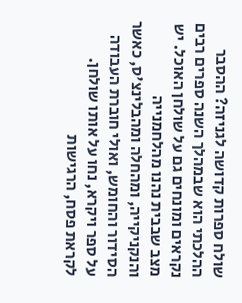שולח ספרות קדושה לגניזה? ההסבר ההלכתי הוא שבמהלך השנה ספרים רבים נקראים ומונחים גם על שולחן האוכל. יש מצב שבבית נהנו מהלחמנייה והנקניקייה, ומהחלה ומהבלינצ'ס, כאשר הסידור והחומש, ואולי חוברת העבודה על ספר ויקרא, נחו על אותו שולחן. לקראת פסח, הרגישות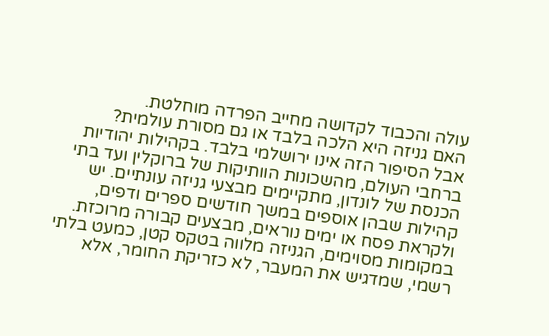עולה והכבוד לקדושה מחייב הפרדה מוחלטת.
האם גניזה היא הלכה בלבד או גם מסורת עולמית?
אבל הסיפור הזה אינו ירושלמי בלבד. בקהילות יהודיות ברחבי העולם, מהשכונות הוותיקות של ברוקלין ועד בתי הכנסת של לונדון, מתקיימים מבצעי גניזה עונתיים. יש קהילות שבהן אוספים במשך חודשים ספרים ודפים, ולקראת פסח או ימים נוראים, מבצעים קבורה מרוכזת. במקומות מסוימים, הגניזה מלווה בטקס קטן, כמעט בלתי רשמי, שמדגיש את המעבר, לא כזריקת החומר, אלא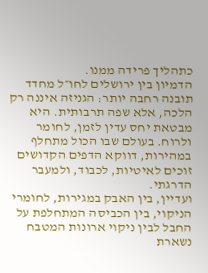כתהליך פרידה ממנו.
הדמיון בין ירושלים לחו״ל מחדד תובנה רחבה יותר: הגניזה איננה רק הלכה, אלא שפה תרבותית. היא מבטאת יחס עדין לזמן, לחומר ולרוח. בעולם שבו הכול מתחלף במהירות, דווקא הדפים הקדושים זוכים לאיטיות, לכבוד, ולמעבר הדרגתי.
ועדיין, בין האבק במגירות, לחומרי הניקוי, בין הכביסה המתחלפת על החבל לבין ניקוי ארונות המטבח נשארת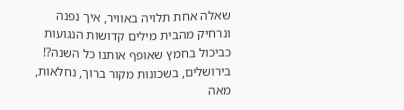שאלה אחת תלויה באוויר, איך נפנה ונרחיק מהבית מילים קדושות הנגועות כביכול בחמץ שאופף אותנו כל השנה?! בירושלים, בשכונות מקור ברוך, נחלאות, מאה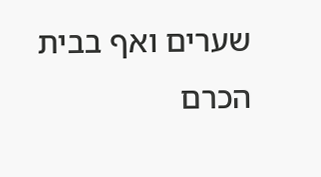שערים ואף בבית הכרם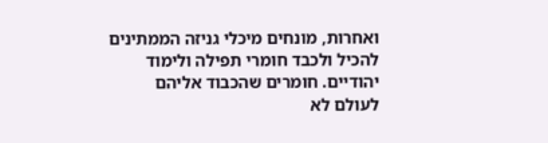ואחרות, מונחים מיכלי גניזה הממתינים להכיל ולכבד חומרי תפילה ולימוד יהודיים. חומרים שהכבוד אליהם לעולם לא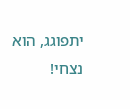יתפוגג, הוא נצחי!